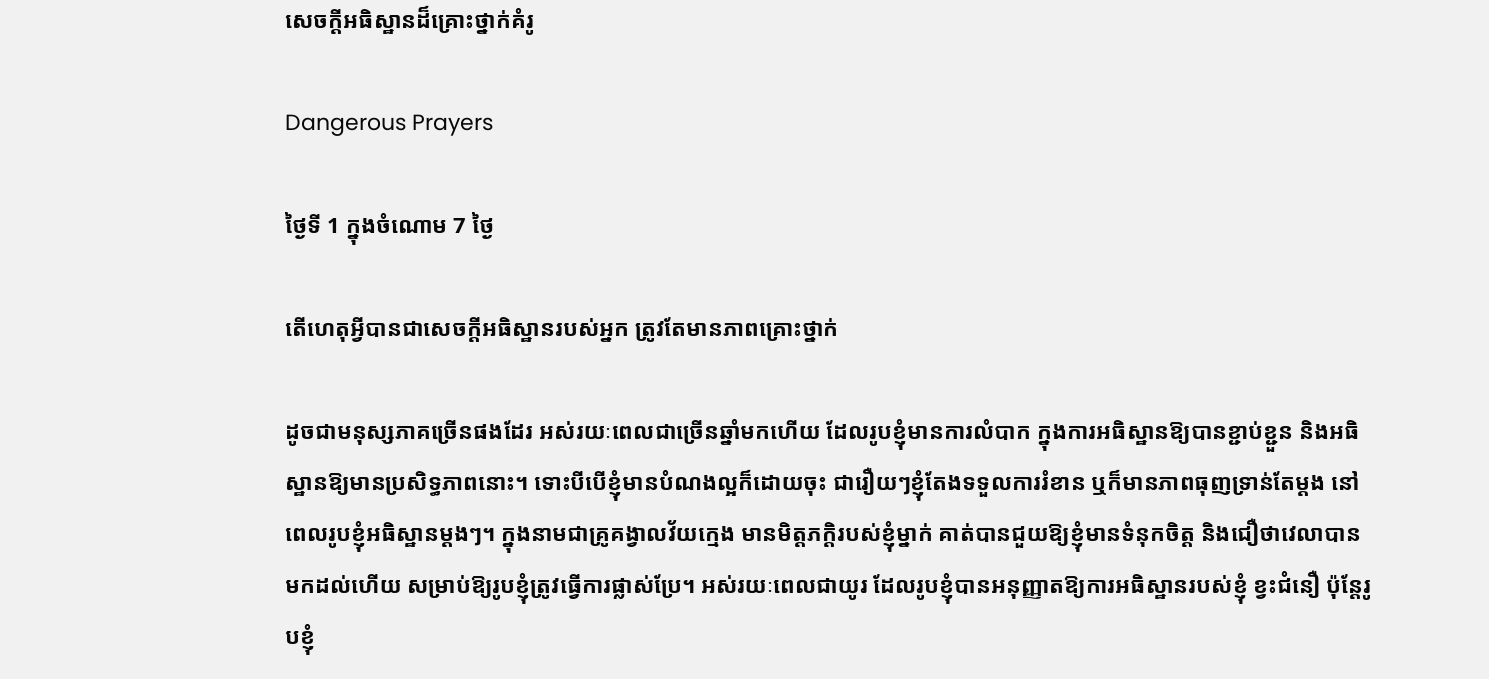សេចក្ដីអធិស្ឋានដ៏គ្រោះថ្នាក់គំរូ

Dangerous Prayers

ថ្ងៃទី 1 ក្នុងចំណោម 7 ថ្ងៃ

តើហេតុអ្វីបានជាសេចក្ដីអធិស្ឋានរបស់អ្នក ត្រូវតែមានភាពគ្រោះថ្នាក់

ដូចជាមនុស្សភាគច្រើនផងដែរ អស់រយៈពេលជាច្រើនឆ្នាំមកហើយ ដែលរូបខ្ញុំមានការលំបាក ក្នុងការអធិស្ឋានឱ្យបានខ្ជាប់ខ្ជួន និងអធិស្ឋានឱ្យមានប្រសិទ្ធភាពនោះ។ ទោះបីបើខ្ញុំមានបំណងល្អក៏ដោយចុះ ជារឿយៗខ្ញុំតែងទទួលការរំខាន ឬក៏មានភាពធុញទ្រាន់តែម្ដង នៅពេលរូបខ្ញុំអធិស្ឋានម្ដងៗ។ ក្នុងនាមជាគ្រូគង្វាលវ័យក្មេង មានមិត្ដភក្ដិរបស់ខ្ញុំម្នាក់ គាត់បានជួយឱ្យខ្ញុំមានទំនុកចិត្ដ និងជឿថាវេលាបានមកដល់ហើយ សម្រាប់ឱ្យរូបខ្ញុំត្រូវធ្វើការផ្លាស់ប្រែ។ អស់រយៈពេលជាយូរ ដែលរូបខ្ញុំបានអនុញ្ញាតឱ្យការអធិស្ឋានរបស់ខ្ញុំ ខ្វះជំនឿ ប៉ុន្តែរូបខ្ញុំ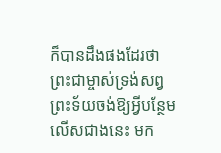ក៏បានដឹងផងដែរថា ព្រះជាម្ចាស់ទ្រង់សព្វព្រះទ័យចង់ឱ្យអ្វីបន្ថែមលើសជាងនេះ មក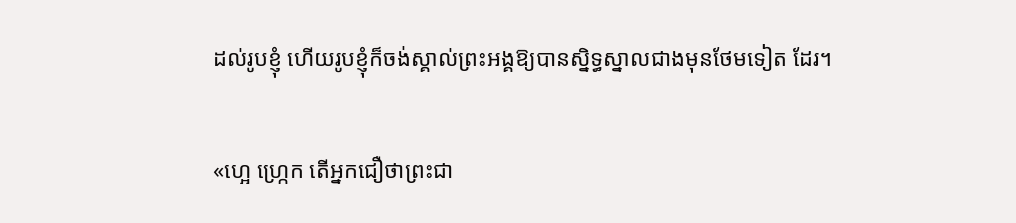ដល់រូបខ្ញុំ ហើយរូបខ្ញុំក៏ចង់ស្គាល់ព្រះអង្គឱ្យបានស្និទ្ធស្នាលជាងមុនថែមទៀត ដែរ។

«ហ្អេ ហ្រ្កេក តើអ្នកជឿថាព្រះជា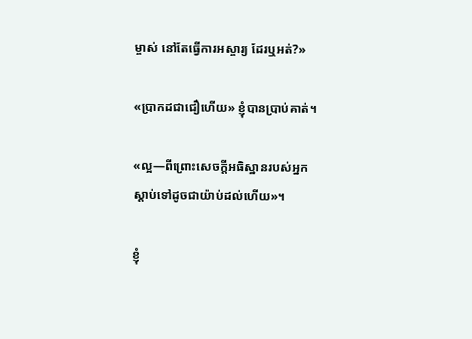ម្ចាស់ នៅតែធ្វើការអស្ចារ្យ ដែរឬអត់?»

«ប្រាកដជាជឿហើយ» ខ្ញុំបានប្រាប់គាត់។

«ល្អ—ពីព្រោះសេចក្ដីអធិស្ឋានរបស់អ្នក ស្ដាប់ទៅដូចជាយ៉ាប់ដល់ហើយ»។

ខ្ញុំ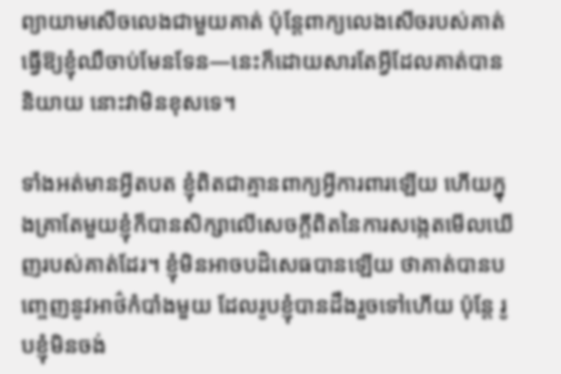ព្យាយាមសើចលេងជាមួយគាត់ ប៉ុន្តែពាក្យលេងសើចរបស់គាត់ ធ្វើឱ្យខ្ញុំឈឺចាប់មែនទែន—នេះក៏ដោយសារតែអ្វីដែលគាត់បាននិយាយ នោះវាមិនខុសទេ។

ទាំងអត់មានអ្វីតបត ខ្ញុំពិតជាគ្មានពាក្យអ្វីការពារឡើយ ហើយក្នុងគ្រាតែមួយខ្ញុំក៏បានសិក្សាលើសេចក្ដីពិតនៃការសង្កេតមើលឃើញរបស់គាត់ដែរ។ ខ្ញុំមិនអាចបដិសេធបានឡើយ ថាគាត់បានបញ្ចេញនូវអាថ៌កំបាំងមួយ ដែលរូបខ្ញុំបានដឹងរួចទៅហើយ ប៉ុន្តែ រូបខ្ញុំមិនចង់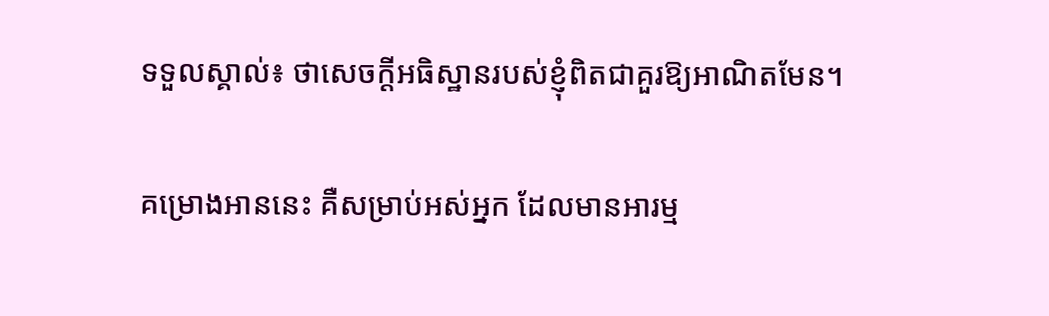ទទួលស្គាល់៖ ថាសេចក្ដីអធិស្ឋានរបស់ខ្ញុំពិតជាគួរឱ្យអាណិតមែន។

គម្រោងអាននេះ គឺសម្រាប់អស់អ្នក ដែលមានអារម្ម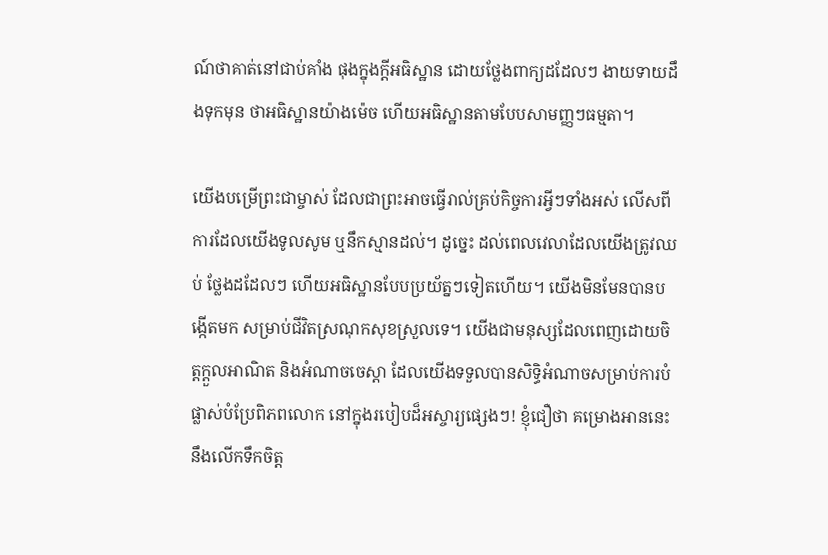ណ៍ថាគាត់នៅជាប់គាំង ផុងក្នុងក្ដីអធិស្ឋាន ដោយថ្លែងពាក្យដដែលៗ ងាយទាយដឹងទុកមុន ថាអធិស្ឋានយ៉ាងម៉េច ហើយអធិស្ឋានតាមបែបសាមញ្ញៗធម្មតា។

យើងបម្រើព្រះជាម្ចាស់ ដែលជាព្រះអាចធ្វើរាល់គ្រប់កិច្ចការអ្វីៗទាំងអស់ លើសពីការដែលយើងទូលសូម ឬនឹកស្មានដល់។ ដូច្នេះ ដល់ពេលវេលាដែលយើងត្រូវឈប់ ថ្លែងដដែលៗ ហើយអធិស្ឋានបែបប្រយ័ត្នៗទៀតហើយ។ យើងមិនមែនបានបង្កើតមក សម្រាប់ជីវិតស្រណុកសុខស្រួលទេ។ យើងជាមនុស្សដែលពេញដោយចិត្ដក្ដួលអាណិត និងអំណាចចេស្ដា ដែលយើងទទួលបានសិទ្ធិអំណាចសម្រាប់ការបំផ្លាស់បំប្រែពិភពលោក នៅក្នុងរបៀបដ៏អស្ចារ្យផ្សេងៗ! ខ្ញុំជឿថា គម្រោងអាននេះ នឹងលើកទឹកចិត្ដ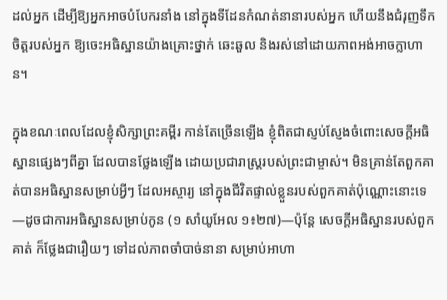ដល់អ្នក ដើម្បីឱ្យអ្នកអាចបំបែករនាំង នៅក្នុងទីដែនកំណត់នានារបស់អ្នក ហើយនឹងជំរុញទឹកចិត្ដរបស់អ្នក ឱ្យចេះអធិស្ឋានយ៉ាងគ្រោះថ្នាក់ ឆេះឆួល និងរស់នៅដោយភាពអង់អាចក្លាហាន។

ក្នុងខណៈពេលដែលខ្ញុំសិក្សាព្រះគម្ពីរ កាន់តែច្រើនឡើង ខ្ញុំពិតជាស្ញប់ស្ញែងចំពោះសេចក្ដីអធិស្ឋានផ្សេងៗពីគ្នា ដែលបានថ្លែងឡើង ដោយប្រជារាស្រ្ដរបស់ព្រះជាម្ចាស់។ មិនគ្រាន់តែពួកគាត់បានអធិស្ឋានសម្រាប់អ្វីៗ ដែលអស្ចារ្យ នៅក្នុងជីវិតផ្ទាល់ខ្លួនរបស់ពួកគាត់ប៉ុណ្ណោះនោះទេ—ដូចជាការអធិស្ឋានសម្រាប់កូន (១ សាំយូអែល ១៖២៧)—ប៉ុន្តែ សេចក្ដីអធិស្ឋានរបស់ពួកគាត់ ក៏ថ្លែងជារឿយៗ ទៅដល់ភាពចាំបាច់នានា សម្រាប់អាហា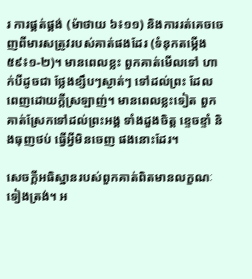រ ការផ្គត់ផ្គង់ (ម៉ាថាយ ៦៖១១) និងការរត់គេចចេញពីមារសត្រូវរបស់គាត់ផងដែរ (ទំនុកតម្កើង ៥៩៖១-២)។ មានពេលខ្លះ ពួកគាត់មើលទៅ ហាក់បីដូចជា ថ្លែងខ្សឹបៗស្ងាត់ៗ ទៅដល់ព្រះ ដែលពេញដោយក្ដីស្រឡាញ់។ មានពេលខ្លះទៀត ពួកគាត់ស្រែកទៅដល់ព្រះអង្គ ទាំងដួងចិត្ដ ខ្ទេចខ្ទាំ និងធុញថប់ ធ្វើអ្វីមិនចេញ ផងនោះដែរ។

សេចក្ដីអធិស្ឋានរបស់ពួកគាត់ពិតមានលក្ខណៈទៀងត្រង់។ អ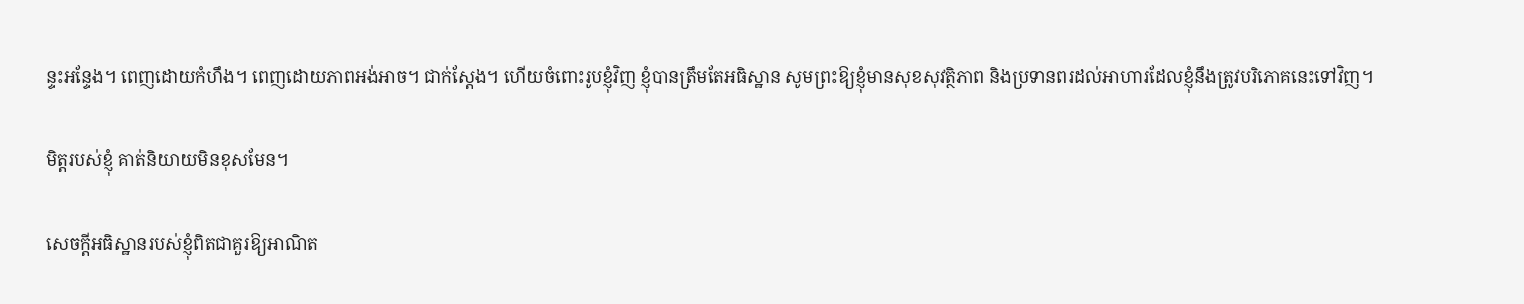ន្ទះអន្ទែង។ ពេញដោយកំហឹង។ ពេញដោយភាពអង់អាច។ ជាក់ស្ដែង។ ហើយចំពោះរូបខ្ញុំវិញ ខ្ញុំបានត្រឹមតែអធិស្ឋាន សូមព្រះឱ្យខ្ញុំមានសុខសុវត្ថិភាព និងប្រទានពរដល់អាហារដែលខ្ញុំនឹងត្រូវបរិភោគនេះទៅវិញ។

មិត្ដរបស់ខ្ញុំ គាត់និយាយមិនខុសមែន។

សេចក្ដីអធិស្ឋានរបស់ខ្ញុំពិតជាគួរឱ្យអាណិត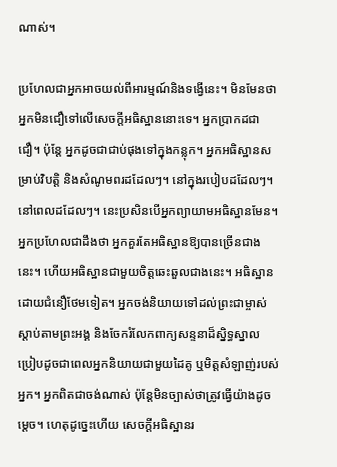ណាស់។

ប្រហែលជាអ្នកអាចយល់ពីអារម្មណ៍និងទង្វើនេះ។ មិនមែនថាអ្នកមិនជឿទៅលើសេចក្ដីអធិស្ឋាននោះទេ។ អ្នកប្រាកដជាជឿ។ ប៉ុន្តែ អ្នកដូចជាជាប់ផុងទៅក្នុងកន្លុក។ អ្នកអធិស្ឋានសម្រាប់វិបត្តិ និងសំណូមពរដដែលៗ។ នៅក្នុងរបៀបដដែលៗ។ នៅពេលដដែលៗ។ នេះប្រសិនបើអ្នកព្យាយាមអធិស្ឋានមែន។ អ្នកប្រហែលជាដឹងថា អ្នកគួរតែអធិស្ឋានឱ្យបានច្រើនជាងនេះ។ ហើយអធិស្ឋានជាមួយចិត្ដឆេះឆួលជាងនេះ។ អធិស្ឋានដោយជំនឿថែមទៀត។ អ្នកចង់និយាយទៅដល់ព្រះជាម្ចាស់ ស្ដាប់តាមព្រះអង្គ និងចែករំលែកពាក្យសន្ទនាដ៏ស្និទ្ធស្នាល ប្រៀបដូចជាពេលអ្នកនិយាយជាមួយដៃគូ ឬមិត្តសំឡាញ់របស់អ្នក។ អ្នកពិតជាចង់ណាស់ ប៉ុន្តែមិនច្បាស់ថាត្រូវធ្វើយ៉ាងដូចម្ដេច។ ហេតុដូច្នេះហើយ សេចក្ដីអធិស្ឋានរ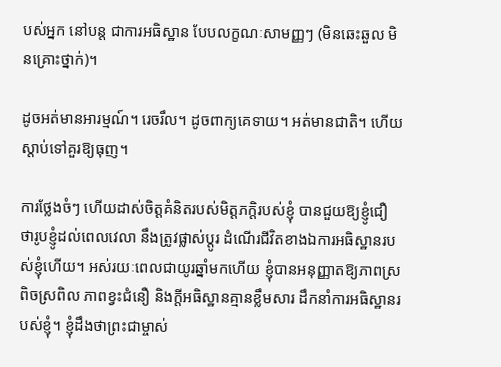បស់អ្នក នៅបន្ត ជាការអធិស្ឋាន បែបលក្ខណៈសាមញ្ញៗ (មិនឆេះឆួល មិនគ្រោះថ្នាក់)។

ដូចអត់មានអារម្មណ៍។ រេចរឹល។ ដូចពាក្យគេទាយ។ អត់មានជាតិ។ ហើយស្ដាប់ទៅគួរឱ្យធុញ។

ការថ្លែងចំៗ ហើយដាស់ចិត្ដគំនិតរបស់មិត្ដភក្ដិរបស់ខ្ញុំ បានជួយឱ្យខ្ញូំជឿ ថារូបខ្ញូំដល់ពេលវេលា នឹងត្រូវផ្លាស់ប្ដូរ ដំណើរជីវិតខាងឯការអធិស្ឋានរបស់ខ្ញុំហើយ។ អស់រយៈពេលជាយូរឆ្នាំមកហើយ ខ្ញុំបានអនុញ្ញាតឱ្យភាពស្រពិចស្រពិល ភាពខ្វះជំនឿ និងក្ដីអធិស្ឋានគ្មានខ្លឹមសារ ដឹកនាំការអធិស្ឋានរបស់ខ្ញុំ។ ខ្ញុំដឹងថាព្រះជាម្ចាស់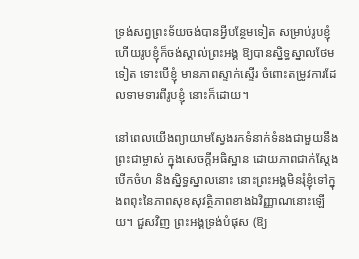ទ្រង់សព្វព្រះទ័យចង់បានអ្វីបន្ថែមទៀត សម្រាប់រូបខ្ញុំ ហើយរូបខ្ញុំក៏ចង់ស្គាល់ព្រះអង្គ ឱ្យបានស្និទ្ធស្នាលថែមទៀត ទោះបើខ្ញុំ មានភាពស្ទាក់ស្ទើរ ចំពោះតម្រូវការដែលទាមទារពីរូបខ្ញុំ នោះក៏ដោយ។

នៅពេលយើងព្យាយាមស្វែងរកទំនាក់ទំនងជាមួយនឹងព្រះជាម្ចាស់ ក្នុងសេចក្ដីអធិស្ឋាន ដោយភាពជាក់ស្ដែង បើកចំហ និងស្និទ្ធស្នាលនោះ នោះព្រះអង្គមិនរុំខ្ញុំទៅក្នុងពពុះនៃភាពសុខសុវត្ថិភាពខាងឯវិញ្ញាណនោះឡើយ។ ជួសវិញ ព្រះអង្គទ្រង់បំផុស (ឱ្យ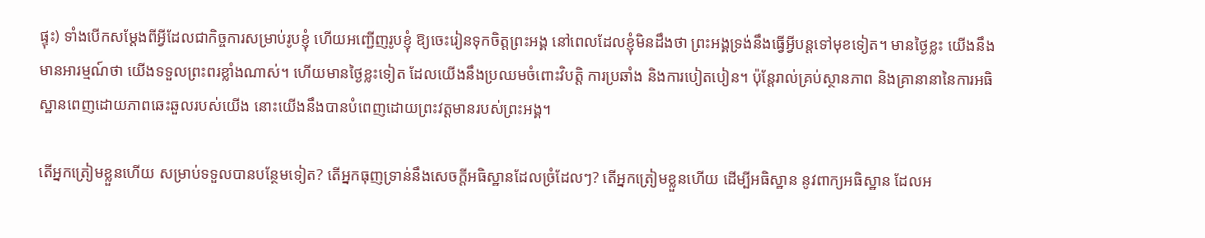ផ្ទុះ) ទាំងបើកសម្ដែងពីអ្វីដែលជាកិច្ចការសម្រាប់រូបខ្ញុំ ហើយអញ្ជើញរូបខ្ញុំ ឱ្យចេះរៀនទុកចិត្ដព្រះអង្គ នៅពេលដែលខ្ញុំមិនដឹងថា ព្រះអង្គទ្រង់នឹងធ្វើអ្វីបន្តទៅមុខទៀត។ មានថ្ងៃខ្លះ យើងនឹងមានអារម្មណ៍ថា យើងទទួលព្រះពរខ្លាំងណាស់។ ហើយមានថ្ងៃខ្លះទៀត ដែលយើងនឹងប្រឈមចំពោះវិបត្តិ ការប្រឆាំង និងការបៀតបៀន។ ប៉ុន្តែរាល់គ្រប់ស្ថានភាព និងគ្រានានានៃការអធិស្ឋានពេញដោយភាពឆេះឆួលរបស់យើង នោះយើងនឹងបានបំពេញដោយព្រះវត្ដមានរបស់ព្រះអង្គ។

តើអ្នកត្រៀមខ្លួនហើយ សម្រាប់ទទួលបានបន្ថែមទៀត? តើអ្នកធុញទ្រាន់នឹងសេចក្ដីអធិស្ឋានដែលច្រំដែលៗ? តើអ្នកត្រៀមខ្លួនហើយ ដើម្បីអធិស្ឋាន នូវពាក្យអធិស្ឋាន ដែលអ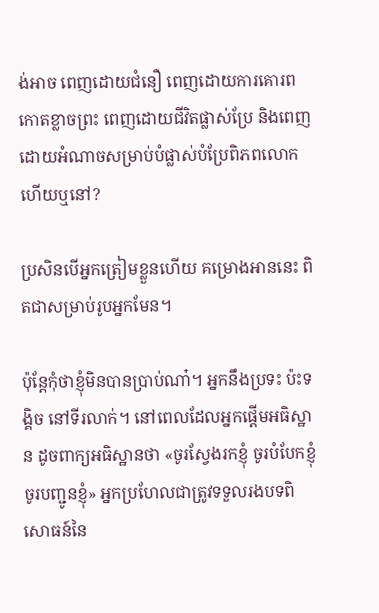ង់អាច ពេញដោយជំនឿ ពេញដោយការគោរពកោតខ្លាចព្រះ ពេញដោយជីវិតផ្លាស់ប្រែ និងពេញដោយអំណាចសម្រាប់បំផ្លាស់បំប្រែពិភពលោក ហើយឬនៅ?

ប្រសិនបើអ្នកត្រៀមខ្លួនហើយ គម្រោងអាននេះ ពិតជាសម្រាប់រូបអ្នកមែន។

ប៉ុន្តែកុំថាខ្ញុំមិនបានប្រាប់ណា៎។ អ្នកនឹងប្រទះ ប៉ះទង្គិច នៅទីរលាក់។ នៅពេលដែលអ្នកផ្ដើមអធិស្ឋាន ដូចពាក្យអធិស្ឋានថា «ចូរស្វែងរកខ្ញុំ ចូរបំបែកខ្ញុំ ចូរបញ្ជូនខ្ញុំ» អ្នកប្រហែលជាត្រូវទទួលរងបទពិសោធន៍នៃ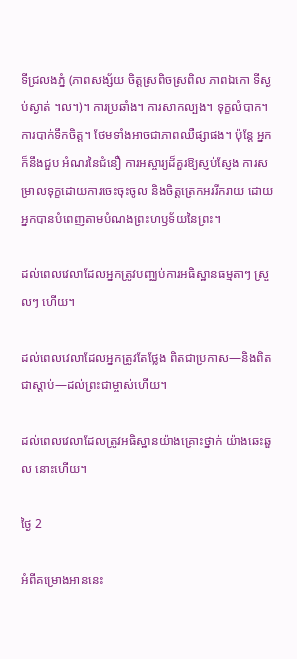ទីជ្រលងភ្នំ (ភាពសង្ស័យ ចិត្ដស្រពិចស្រពិល ភាពឯកោ ទីស្ងប់ស្ងាត់ ។ល។)។ ការប្រឆាំង។ ការសាកល្បង។ ទុក្ខលំបាក។ ការបាក់ទឹកចិត្ដ។ ថែមទាំងអាចជាភាពឈឺផ្សាផង។ ប៉ុន្តែ អ្នកក៏នឹងជួប អំណរនៃជំនឿ ការអស្ចារ្យដ៏គួរឱ្យស្ញប់ស្ញែង ការសម្រាលទុក្ខដោយការចេះចុះចូល និងចិត្ដត្រេកអររីករាយ ដោយអ្នកបានបំពេញតាមបំណងព្រះហឫទ័យនៃព្រះ។

ដល់ពេលវេលាដែលអ្នកត្រូវបញ្ឈប់ការអធិស្ឋានធម្មតាៗ ស្រួលៗ ហើយ។

ដល់ពេលវេលាដែលអ្នកត្រូវតែថ្លែង ពិតជាប្រកាស—និងពិតជាស្ដាប់—ដល់ព្រះជាម្ចាស់ហើយ។

ដល់ពេលវេលាដែលត្រូវអធិស្ឋានយ៉ាងគ្រោះថ្នាក់ យ៉ាងឆេះឆួល នោះហើយ។

ថ្ងៃ 2

អំពីគម្រោងអាននេះ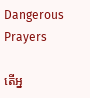Dangerous Prayers

តើអ្ន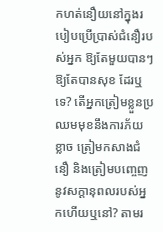កហត់នឿយនៅក្នុងរបៀបប្រើប្រាស់ជំនឿរបស់អ្នក ឱ្យតែមួយបានៗ ឱ្យតែបានសុខ ដែរឬទេ? តើអ្នកត្រៀមខ្លួនប្រឈមមុខនឹងការភ័យខ្លាច ត្រៀមកសាងជំនឿ និងត្រៀមបញ្ចេញនូវសក្ដានុពលរបស់អ្នកហើយឬនៅ? តាមរ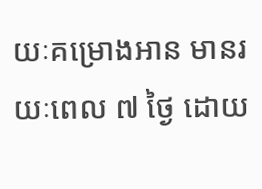យៈគម្រោងអាន មានរយៈពេល ៧ ថ្ងៃ ដោយ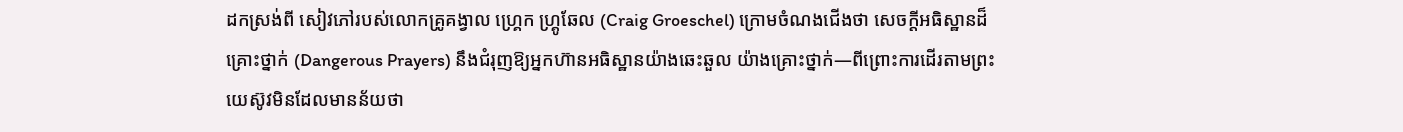ដកស្រង់ពី សៀវភៅរបស់លោកគ្រូគង្វាល ហ្គ្រេក ហ្រ្គូឆែល (Craig Groeschel) ក្រោមចំណងជើងថា សេចក្ដីអធិស្ឋានដ៏គ្រោះថ្នាក់ (Dangerous Prayers) នឹងជំរុញឱ្យអ្នកហ៊ានអធិស្ឋានយ៉ាងឆេះឆួល យ៉ាងគ្រោះថ្នាក់—ពីព្រោះការដើរតាមព្រះយេស៊ូវមិនដែលមានន័យថា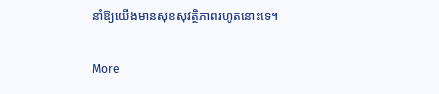នាំឱ្យយើងមានសុខសុវត្ថិភាពរហូតនោះទេ។

More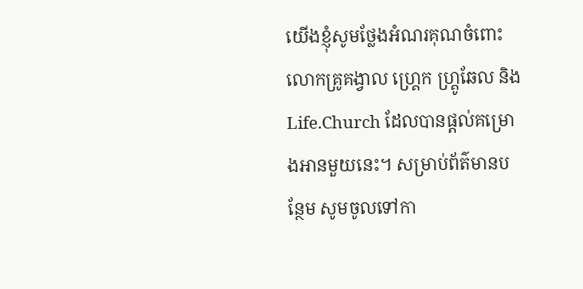យើងខ្ញុំសូមថ្លែងអំណរគុណចំពោះលោកគ្រូគង្វាល ហ្គ្រេក ហ្គ្រូឆែល និង Life.Church ដែលបានផ្ដល់គម្រោងអានមួយនេះ។ សម្រាប់ព័ត៌មានបន្ថែម សូមចូលទៅកា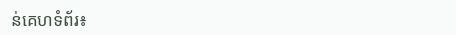ន់គេហទំព័រ៖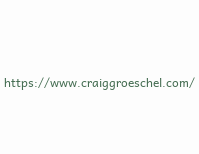https://www.craiggroeschel.com/